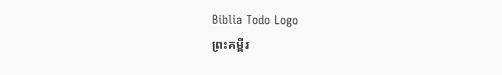Biblia Todo Logo
ព្រះគម្ពីរ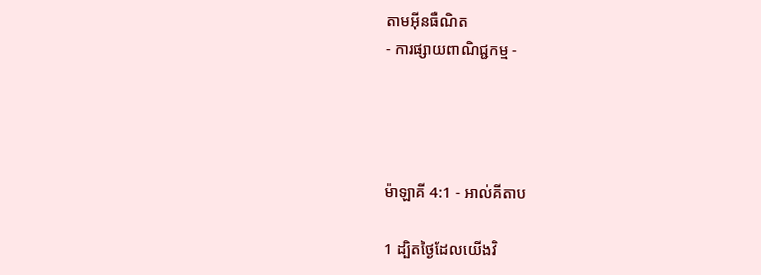តាមអ៊ីនធឺណិត
- ការផ្សាយពាណិជ្ជកម្ម -




ម៉ាឡាគី 4:1 - អាល់គីតាប

1 ដ្បិតថ្ងៃដែលយើងវិ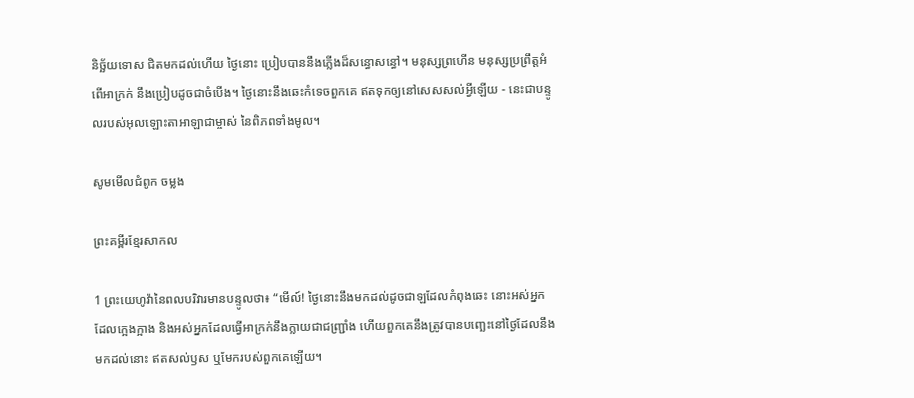និច្ឆ័យទោស ជិតមកដល់ហើយ ថ្ងៃនោះ ប្រៀបបាននឹងភ្លើងដ៏សន្ធោ‌សន្ធៅ។ មនុស្សព្រហើន មនុស្សប្រព្រឹត្តអំពើអាក្រក់ នឹងប្រៀបដូចជាចំបើង។ ថ្ងៃនោះនឹងឆេះកំទេចពួកគេ ឥតទុកឲ្យនៅសេស‌សល់អ្វីឡើយ - នេះជាបន្ទូលរបស់អុលឡោះ‌តាអាឡាជាម្ចាស់ នៃពិភពទាំងមូល។

សូមមើលជំពូក ចម្លង

ព្រះគម្ពីរខ្មែរសាកល

1 ព្រះយេហូវ៉ានៃពលបរិវារមានបន្ទូលថា៖ “មើល៍! ថ្ងៃនោះនឹងមកដល់ដូចជាឡដែលកំពុងឆេះ នោះអស់អ្នកដែលក្អេងក្អាង និងអស់អ្នកដែលធ្វើអាក្រក់នឹងក្លាយជាជញ្រ្ជាំង ហើយពួកគេនឹងត្រូវបានបញ្ឆេះនៅថ្ងៃដែលនឹងមកដល់នោះ ឥតសល់ឫស ឬមែករបស់ពួកគេឡើយ។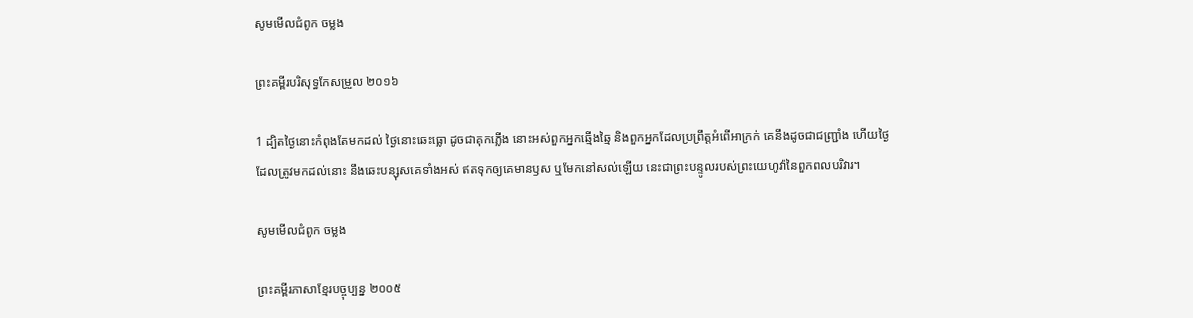សូមមើលជំពូក ចម្លង

ព្រះគម្ពីរបរិសុទ្ធកែសម្រួល ២០១៦

1 ដ្បិតថ្ងៃនោះកំពុងតែមកដល់ ថ្ងៃនោះឆេះធ្លោ ដូចជាគុកភ្លើង នោះអស់ពួកអ្នកឆ្មើង‌ឆ្មៃ និងពួកអ្នកដែលប្រព្រឹត្តអំពើអាក្រក់ គេនឹងដូចជាជញ្ជ្រាំង ហើយថ្ងៃដែលត្រូវមកដល់នោះ នឹងឆេះបន្សុសគេទាំងអស់ ឥតទុកឲ្យគេមានឫស ឬមែកនៅសល់ឡើយ នេះជាព្រះ‌បន្ទូលរបស់ព្រះ‌យេហូវ៉ានៃពួកពល‌បរិវារ។

សូមមើលជំពូក ចម្លង

ព្រះគម្ពីរភាសាខ្មែរបច្ចុប្បន្ន ២០០៥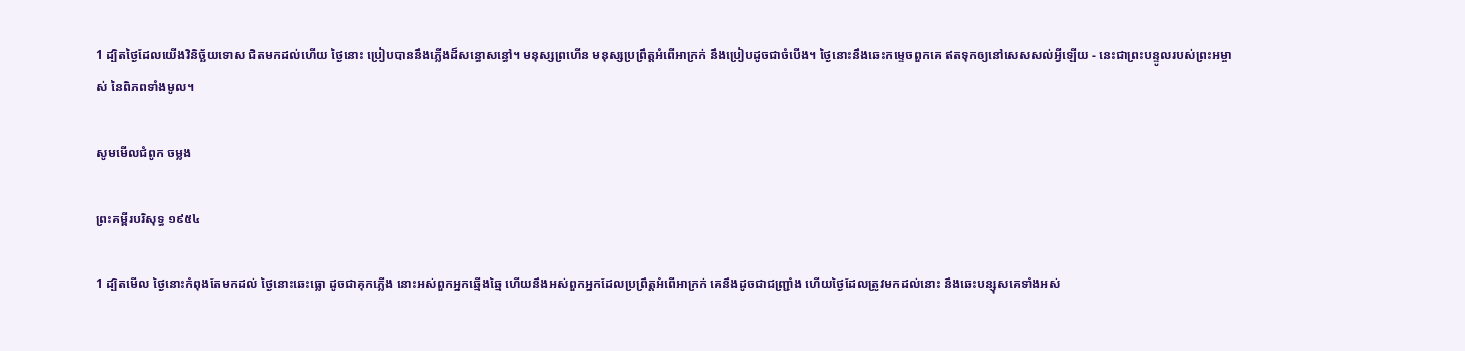1 ដ្បិតថ្ងៃដែលយើងវិនិច្ឆ័យទោស ជិតមកដល់ហើយ ថ្ងៃនោះ ប្រៀបបាននឹងភ្លើងដ៏សន្ធោ‌សន្ធៅ។ មនុស្សព្រហើន មនុស្សប្រព្រឹត្តអំពើអាក្រក់ នឹងប្រៀបដូចជាចំបើង។ ថ្ងៃនោះនឹងឆេះកម្ទេចពួកគេ ឥតទុកឲ្យនៅសេស‌សល់អ្វីឡើយ - នេះជាព្រះ‌បន្ទូលរបស់ព្រះ‌អម្ចាស់ នៃពិភពទាំងមូល។

សូមមើលជំពូក ចម្លង

ព្រះគម្ពីរបរិសុទ្ធ ១៩៥៤

1 ដ្បិតមើល ថ្ងៃនោះកំពុងតែមកដល់ ថ្ងៃនោះឆេះធ្លោ ដូចជាគុកភ្លើង នោះអស់ពួកអ្នកឆ្មើង‌ឆ្មៃ ហើយនឹងអស់ពួកអ្នកដែលប្រព្រឹត្តអំពើអាក្រក់ គេនឹងដូចជាជញ្ជ្រាំង ហើយថ្ងៃដែលត្រូវមកដល់នោះ នឹងឆេះបន្សុសគេទាំងអស់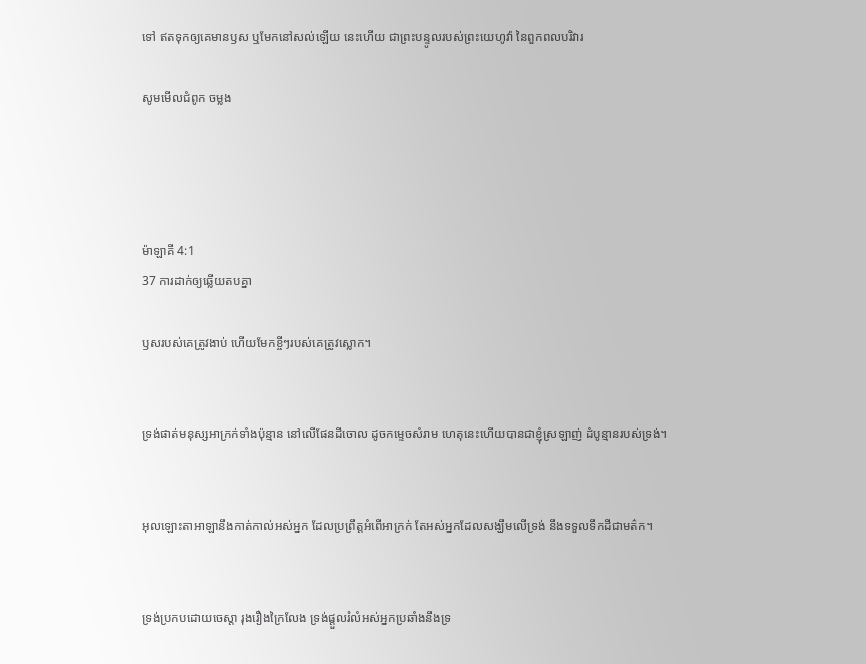ទៅ ឥតទុកឲ្យគេមានឫស ឬមែកនៅសល់ឡើយ នេះហើយ ជាព្រះ‌បន្ទូលរបស់ព្រះ‌យេហូវ៉ា នៃពួកពល‌បរិវារ

សូមមើលជំពូក ចម្លង




ម៉ាឡាគី 4:1
37 ការដាក់ឲ្យឆ្លើយតបគ្នា

ឫសរបស់គេត្រូវងាប់ ហើយមែកខ្ចីៗរបស់គេត្រូវស្លោក។


ទ្រង់ផាត់មនុស្សអាក្រក់ទាំងប៉ុន្មាន នៅលើផែនដីចោល ដូចកម្ទេចសំរាម ហេតុនេះហើយបានជាខ្ញុំស្រឡាញ់ ដំបូន្មានរបស់ទ្រង់។


អុលឡោះ‌តាអាឡានឹងកាត់‌កាល់អស់អ្នក ដែលប្រព្រឹត្តអំពើអាក្រក់ តែអស់អ្នកដែលសង្ឃឹមលើទ្រង់ នឹងទទួលទឹកដីជាមត៌ក។


ទ្រង់ប្រកបដោយចេស្តា រុង‌រឿង‌ក្រៃលែង ទ្រង់ផ្តួលរំលំអស់អ្នកប្រឆាំងនឹងទ្រ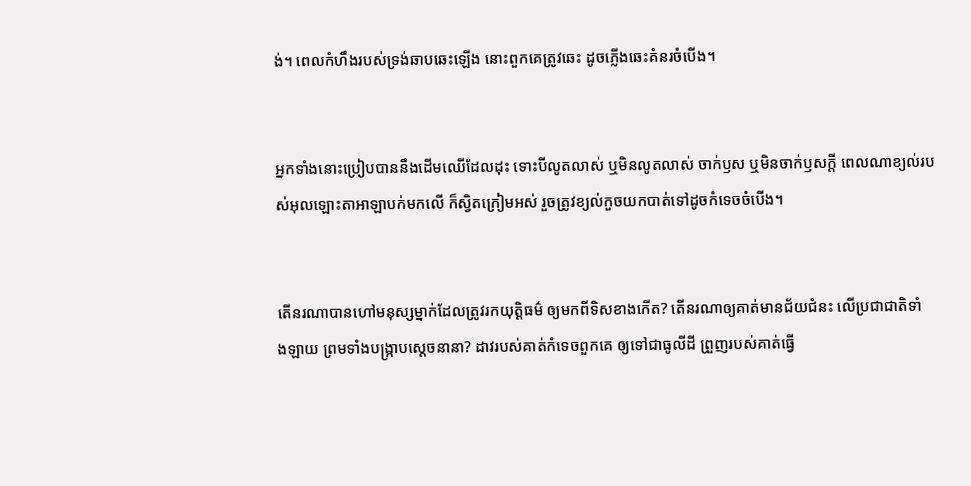ង់។ ពេលកំហឹងរបស់ទ្រង់ឆាបឆេះឡើង នោះពួកគេត្រូវឆេះ ដូចភ្លើងឆេះគំនរចំបើង។


អ្នកទាំងនោះប្រៀបបាននឹងដើមឈើដែលដុះ ទោះបីលូតលាស់ ឬមិនលូតលាស់ ចាក់ឫស ឬមិនចាក់ឫសក្ដី ពេលណាខ្យល់របស់អុលឡោះ‌តាអាឡាបក់មកលើ ក៏ស្វិតក្រៀមអស់ រួចត្រូវខ្យល់កួចយកបាត់ទៅដូចកំទេចចំបើង។


តើនរណាបានហៅមនុស្សម្នាក់ដែលត្រូវរកយុត្តិធម៌ ឲ្យមកពីទិសខាងកើត? តើនរណាឲ្យគាត់មានជ័យ‌ជំនះ លើប្រជា‌ជាតិទាំង‌ឡាយ ព្រមទាំងបង្ក្រាបស្ដេចនានា? ដាវរបស់គាត់កំទេចពួកគេ ឲ្យទៅជាធូលីដី ព្រួញរបស់គាត់ធ្វើ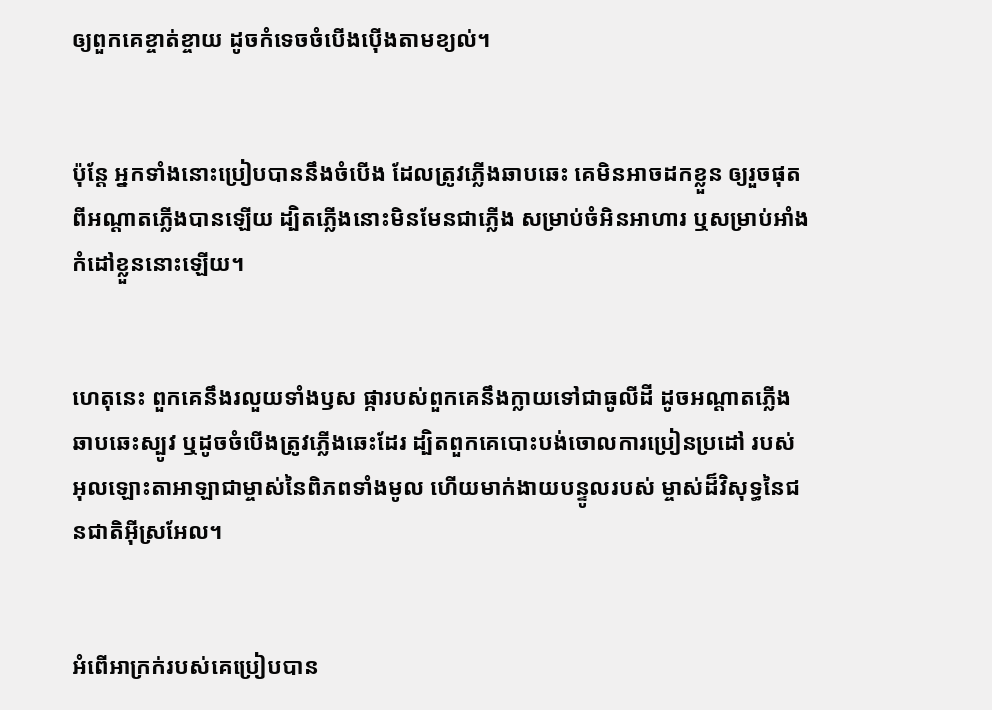ឲ្យពួកគេខ្ចាត់‌ខ្ចាយ ដូចកំទេចចំបើងប៉ើងតាមខ្យល់។


ប៉ុន្តែ អ្នកទាំងនោះប្រៀបបាននឹងចំបើង ដែលត្រូវភ្លើងឆាប‌ឆេះ គេមិនអាចដកខ្លួន ឲ្យរួចផុតពីអណ្ដាតភ្លើងបានឡើយ ដ្បិតភ្លើងនោះមិនមែនជាភ្លើង សម្រាប់ចំអិនអាហារ ឬសម្រាប់អាំងកំដៅខ្លួននោះឡើយ។


ហេតុនេះ ពួកគេនឹងរលួយទាំងឫស ផ្ការបស់ពួកគេនឹងក្លាយទៅជាធូលីដី ដូចអណ្ដាតភ្លើងឆាប‌ឆេះស្បូវ ឬដូចចំបើងត្រូវភ្លើងឆេះដែរ ដ្បិតពួកគេបោះបង់ចោលការប្រៀន‌ប្រដៅ របស់អុលឡោះ‌តាអាឡាជាម្ចាស់នៃពិភពទាំងមូល ហើយមាក់ងាយបន្ទូលរបស់ ម្ចាស់ដ៏‌វិសុទ្ធនៃជន‌ជាតិអ៊ីស្រ‌អែល។


អំពើអាក្រក់របស់គេប្រៀបបាន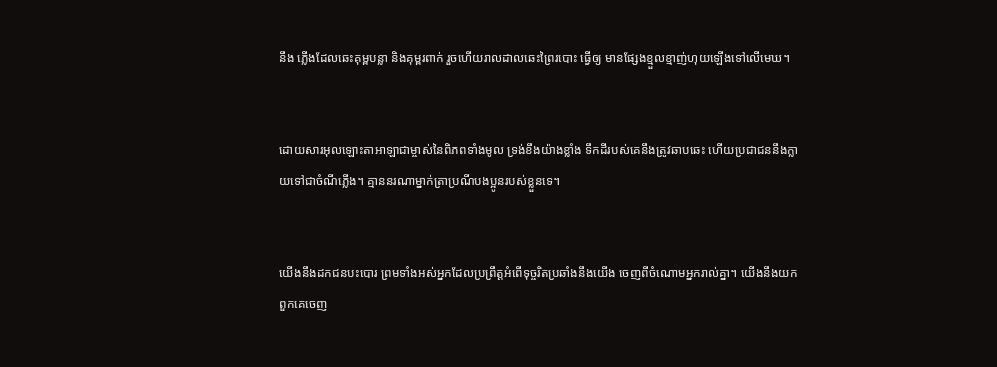នឹង ភ្លើងដែលឆេះគុម្ពបន្លា និងគុម្ពរពាក់ រួចហើយរាល‌ដាលឆេះព្រៃរបោះ ធ្វើឲ្យ មានផ្សែងខ្មួល‌ខ្មាញ់ហុយឡើងទៅលើមេឃ។


ដោយ‌សារអុលឡោះ‌តាអាឡាជាម្ចាស់នៃពិភពទាំងមូល ទ្រង់ខឹងយ៉ាងខ្លាំង ទឹកដីរបស់គេនឹងត្រូវឆាប‌ឆេះ ហើយប្រជា‌ជននឹងក្លាយទៅជាចំណីភ្លើង។ គ្មាននរណាម្នាក់ត្រាប្រណីបងប្អូនរបស់ខ្លួនទេ។


យើងនឹងដកជនបះ‌បោរ ព្រមទាំងអស់អ្នកដែលប្រព្រឹត្តអំពើទុច្ចរិតប្រឆាំងនឹងយើង ចេញពីចំណោមអ្នករាល់គ្នា។ យើងនឹងយកពួកគេចេញ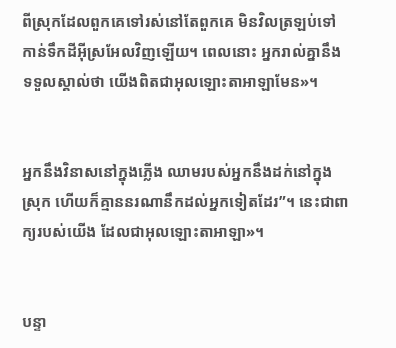ពីស្រុកដែលពួកគេទៅរស់នៅតែពួកគេ មិនវិលត្រឡប់ទៅកាន់ទឹកដីអ៊ីស្រ‌អែលវិញឡើយ។ ពេលនោះ អ្នករាល់គ្នានឹងទទួលស្គាល់ថា យើងពិតជាអុលឡោះ‌តាអាឡាមែន»។


អ្នកនឹងវិនាសនៅក្នុងភ្លើង ឈាមរបស់អ្នកនឹងដក់នៅក្នុងស្រុក ហើយក៏គ្មាននរណានឹកដល់អ្នកទៀតដែរ”។ នេះជាពាក្យរបស់យើង ដែលជាអុលឡោះ‌តាអាឡា»។


បន្ទា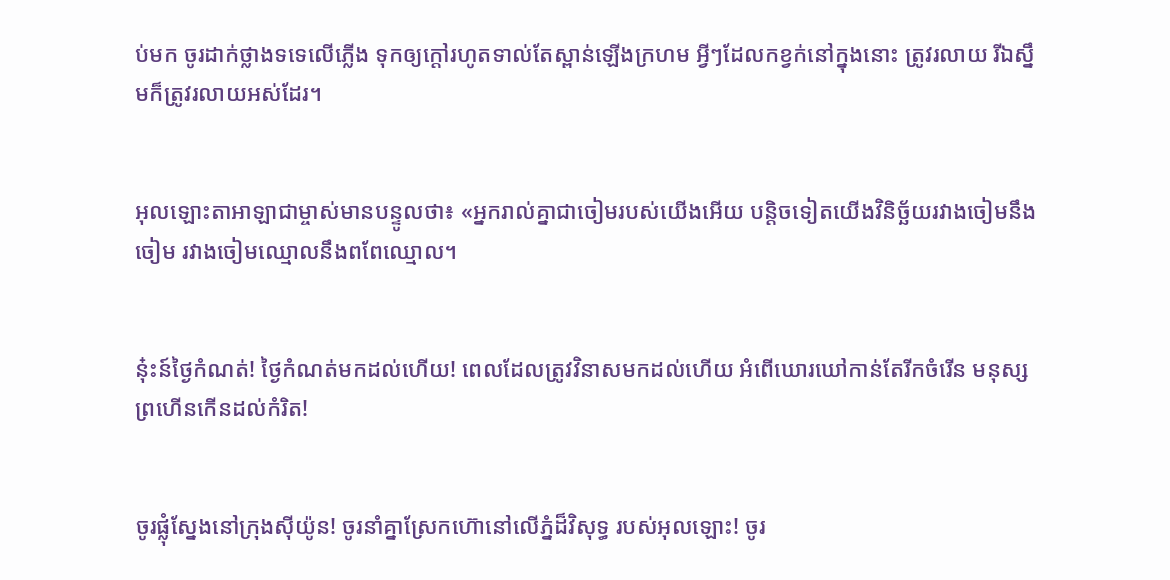ប់មក ចូរដាក់ថ្លាងទទេលើភ្លើង ទុកឲ្យក្ដៅរហូតទាល់តែស្ពាន់ឡើងក្រហម អ្វីៗដែលកខ្វក់នៅក្នុងនោះ ត្រូវរលាយ រីឯស្នឹមក៏ត្រូវរលាយអស់ដែរ។


អុលឡោះ‌តាអាឡាជាម្ចាស់មានបន្ទូលថា៖ «អ្នករាល់គ្នាជាចៀមរបស់យើងអើយ បន្តិចទៀតយើងវិនិច្ឆ័យរវាងចៀមនឹងចៀម រវាងចៀមឈ្មោលនឹងពពែឈ្មោល។


នុ៎ះ‌ន៍ថ្ងៃកំណត់! ថ្ងៃកំណត់មកដល់ហើយ! ពេលដែលត្រូវវិនាសមកដល់ហើយ អំពើឃោរ‌ឃៅកាន់តែរីកចំរើន មនុស្សព្រហើនកើនដល់កំរិត!


ចូរផ្លុំស្នែងនៅក្រុងស៊ីយ៉ូន! ចូរនាំគ្នាស្រែកហ៊ោនៅលើភ្នំដ៏‌វិសុទ្ធ របស់អុលឡោះ! ចូរ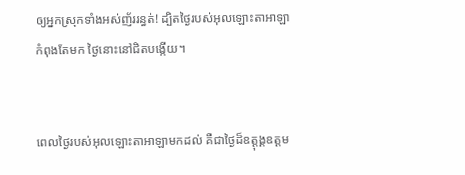ឲ្យអ្នកស្រុកទាំងអស់ញ័ររន្ធត់! ដ្បិតថ្ងៃរបស់អុលឡោះ‌តាអាឡាកំពុងតែមក ថ្ងៃនោះនៅជិតបង្កើយ។


ពេលថ្ងៃរបស់អុលឡោះ‌តាអាឡាមកដល់ គឺជាថ្ងៃដ៏ឧត្ដុង្គ‌ឧត្ដម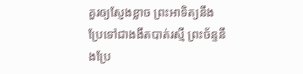គួរឲ្យស្ញែងខ្លាច ព្រះ‌អាទិត្យនឹងប្រែទៅជាងងឹតបាត់រស្មី ព្រះ‌ច័ន្ទនឹងប្រែ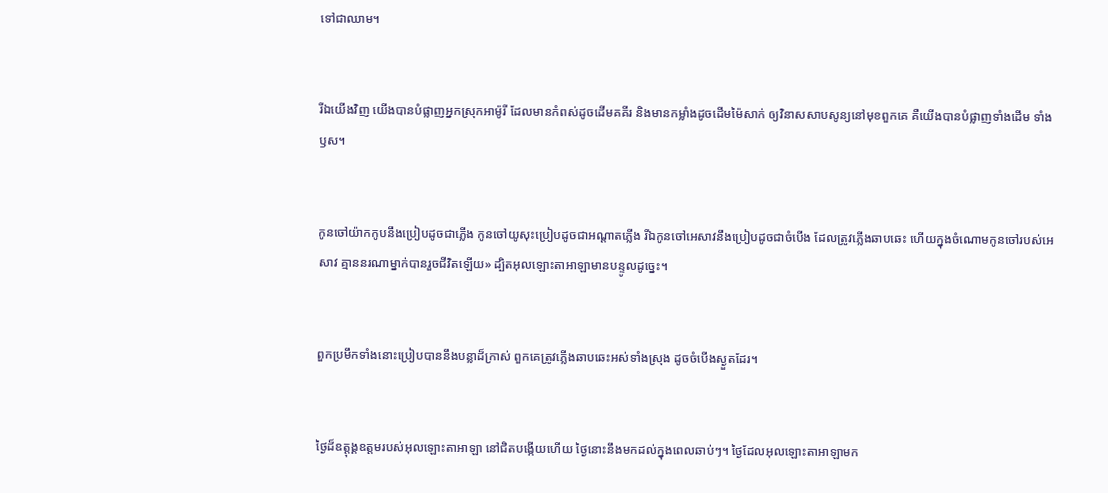ទៅជាឈាម។


រីឯយើងវិញ យើងបានបំផ្លាញអ្នកស្រុកអាម៉ូរី ដែលមានកំពស់ដូចដើមគគីរ និងមានកម្លាំងដូចដើមម៉ៃ‌សាក់ ឲ្យវិនាសសាប‌សូន្យនៅមុខពួកគេ គឺយើងបានបំផ្លាញទាំងដើម ទាំងឫស។


កូនចៅយ៉ាកកូបនឹងប្រៀបដូចជាភ្លើង កូនចៅយូសុះប្រៀបដូចជាអណ្ដាតភ្លើង រីឯកូនចៅអេសាវនឹងប្រៀបដូចជាចំបើង ដែលត្រូវភ្លើងឆាបឆេះ ហើយក្នុងចំណោមកូនចៅរបស់អេសាវ គ្មាននរណាម្នាក់បានរួចជីវិតឡើយ» ដ្បិតអុលឡោះ‌តាអាឡាមានបន្ទូលដូច្នេះ។


ពួកប្រមឹកទាំងនោះប្រៀបបាននឹងបន្លាដ៏ក្រាស់ ពួកគេត្រូវភ្លើងឆាប‌ឆេះអស់ទាំងស្រុង ដូចចំបើងស្ងួតដែរ។


ថ្ងៃដ៏ឧត្ដុង្គ‌ឧត្ដមរបស់អុលឡោះ‌តាអាឡា នៅជិតបង្កើយហើយ ថ្ងៃនោះនឹងមកដល់ក្នុងពេលឆាប់ៗ។ ថ្ងៃដែលអុលឡោះ‌តាអាឡាមក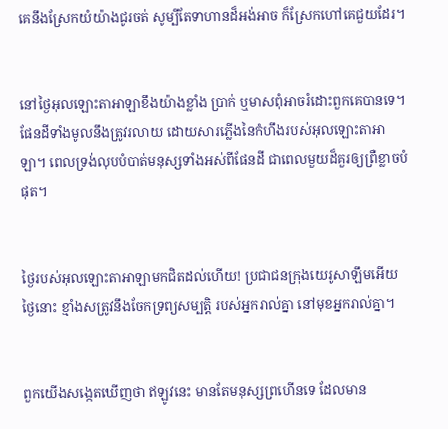គេនឹងស្រែកយំយ៉ាងជូរ‌ចត់ សូម្បីតែទាហានដ៏អង់‌អាច ក៏ស្រែកហៅគេជួយដែរ។


នៅថ្ងៃអុលឡោះ‌តាអាឡាខឹងយ៉ាងខ្លាំង ប្រាក់ ឬមាសពុំអាចរំដោះពួកគេបានទេ។ ផែនដីទាំងមូលនឹងត្រូវរលាយ ដោយ‌សារភ្លើងនៃកំហឹងរបស់អុលឡោះតាអាឡា។ ពេលទ្រង់លុបបំបាត់មនុស្សទាំងអស់ពីផែនដី ជាពេលមួយដ៏គួរឲ្យព្រឺខ្លាចបំផុត។


ថ្ងៃរបស់អុលឡោះ‌តាអាឡាមកជិតដល់ហើយ! ប្រជា‌ជនក្រុងយេរូ‌សាឡឹមអើយ ថ្ងៃនោះ ខ្មាំងសត្រូវនឹងចែកទ្រព្យសម្បត្តិ របស់អ្នករាល់គ្នា នៅមុខអ្នករាល់គ្នា។


ពួកយើងសង្កេតឃើញថា ឥឡូវនេះ មានតែមនុស្សព្រហើនទេ ដែលមាន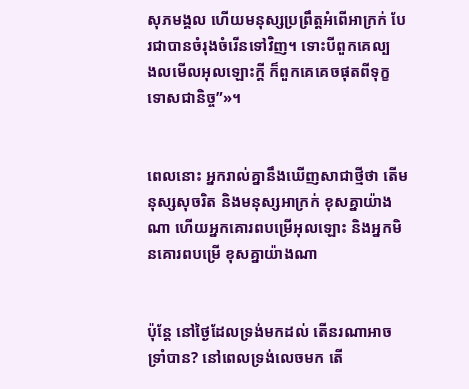សុភ‌មង្គល ហើយមនុស្សប្រព្រឹត្តអំពើអាក្រក់ បែរជាបានចំរុងចំរើនទៅវិញ។ ទោះបីពួកគេល្បង‌លមើលអុលឡោះក្តី ក៏ពួកគេគេចផុតពីទុក្ខទោសជា‌និច្ច”»។


ពេលនោះ អ្នករាល់គ្នានឹងឃើញសាជាថ្មីថា តើមនុស្សសុចរិត និងមនុស្សអាក្រក់ ខុសគ្នាយ៉ាងណា ហើយអ្នកគោរពបម្រើអុលឡោះ និងអ្នកមិនគោរពបម្រើ ខុសគ្នាយ៉ាងណា


ប៉ុន្តែ នៅថ្ងៃដែលទ្រង់មកដល់ តើនរណាអាចទ្រាំបាន? នៅពេលទ្រង់លេចមក តើ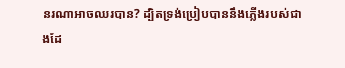នរណាអាចឈរបាន? ដ្បិតទ្រង់ប្រៀបបាននឹងភ្លើងរបស់ជាងដែ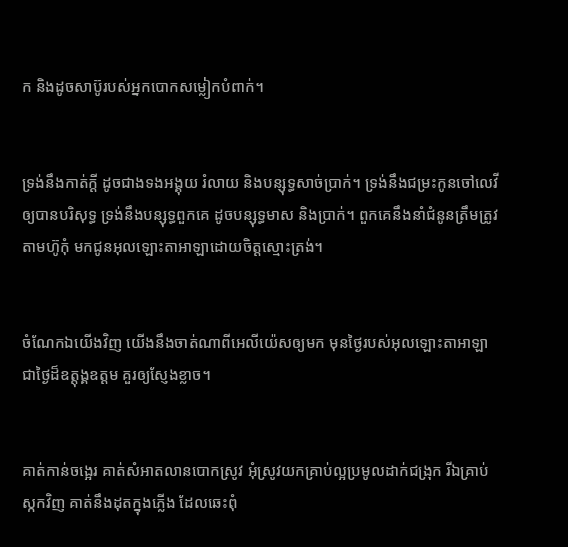ក និងដូចសាប៊ូរបស់អ្នកបោកសម្លៀក‌បំពាក់។


ទ្រង់នឹងកាត់ក្ដី ដូចជាងទងអង្គុយ រំលាយ និងបន្សុទ្ធសាច់ប្រាក់។ ទ្រង់នឹងជម្រះកូនចៅលេវីឲ្យបានបរិសុទ្ធ ទ្រង់នឹងបន្សុទ្ធពួកគេ ដូចបន្សុទ្ធមាស និងប្រាក់។ ពួកគេនឹងនាំជំនូនត្រឹមត្រូវតាមហ៊ូកុំ មកជូនអុលឡោះ‌តាអាឡាដោយចិត្តស្មោះត្រង់។


ចំណែកឯយើងវិញ យើងនឹងចាត់ណាពីអេលី‌យ៉េសឲ្យមក មុនថ្ងៃរបស់អុលឡោះ‌តាអាឡា ជាថ្ងៃដ៏ឧត្ដុង្គ‌ឧត្ដម គួរឲ្យស្ញែងខ្លាច។


គាត់កាន់ចង្អេរ គាត់សំអាតលានបោកស្រូវ អុំស្រូវយកគ្រាប់ល្អប្រមូលដាក់ជង្រុក រីឯគ្រាប់ស្កកវិញ គាត់នឹងដុតក្នុងភ្លើង ដែលឆេះពុំ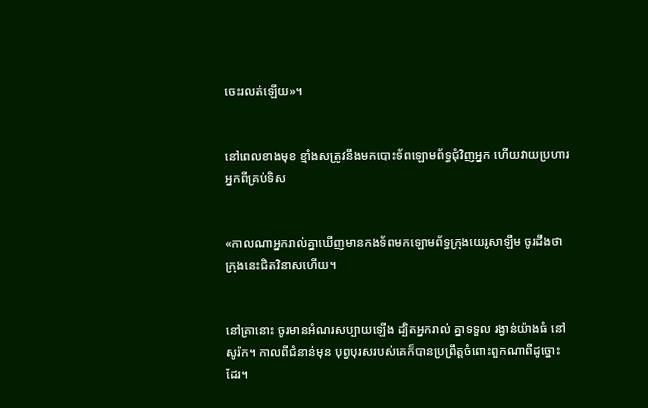ចេះរលត់ឡើយ»។


នៅពេលខាងមុខ ខ្មាំងសត្រូវនឹងមកបោះទ័ពឡោម‌ព័ទ្ធជុំ‌វិញអ្នក ហើយវាយប្រហារអ្នកពីគ្រប់ទិស


«កាលណាអ្នករាល់គ្នាឃើញមានកង‌ទ័ពមកឡោម‌ព័ទ្ធក្រុងយេរូ‌សាឡឹម ចូរដឹងថា ក្រុងនេះជិតវិនាសហើយ។


នៅគ្រានោះ ចូរមានអំណរសប្បាយឡើង ដ្បិតអ្នករាល់ គ្នាទទួល រង្វាន់យ៉ាងធំ នៅសូរ៉ក។ កាលពីជំនាន់មុន បុព្វ‌បុរសរបស់គេក៏បានប្រព្រឹត្ដចំពោះពួកណាពីដូច្នោះដែរ។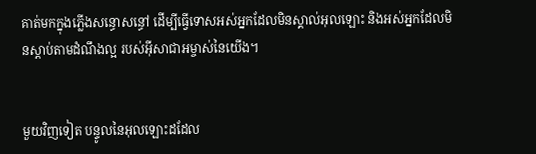គាត់មកក្នុងភ្លើងសន្ធោ‌សន្ធៅ ដើម្បីធ្វើទោសអស់អ្នកដែលមិនស្គាល់អុលឡោះ និងអស់អ្នកដែលមិនស្ដាប់តាមដំណឹង‌ល្អ របស់អ៊ីសា‌ជាអម្ចាស់នៃយើង។


មួយវិញទៀត បន្ទូលនៃអុលឡោះដដែល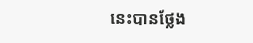នេះបានថ្លែង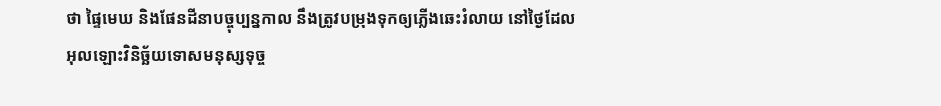ថា ផ្ទៃមេឃ និងផែនដីនាបច្ចុប្បន្នកាល នឹងត្រូវបម្រុងទុកឲ្យភ្លើងឆេះរំលាយ នៅថ្ងៃដែលអុលឡោះវិនិច្ឆ័យទោសមនុស្សទុច្ច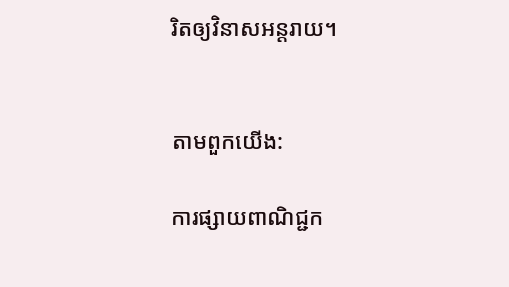រិតឲ្យវិនាសអន្ដរាយ។


តាមពួកយើង:

ការផ្សាយពាណិជ្ជក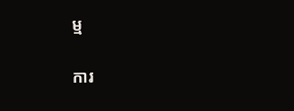ម្ម


ការ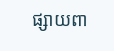ផ្សាយពា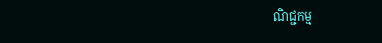ណិជ្ជកម្ម